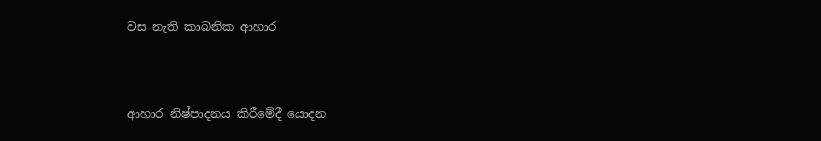වස නැති කාබනික ආහාර



ආහාර නිෂ්පාදනය කිරීමේදී යොදන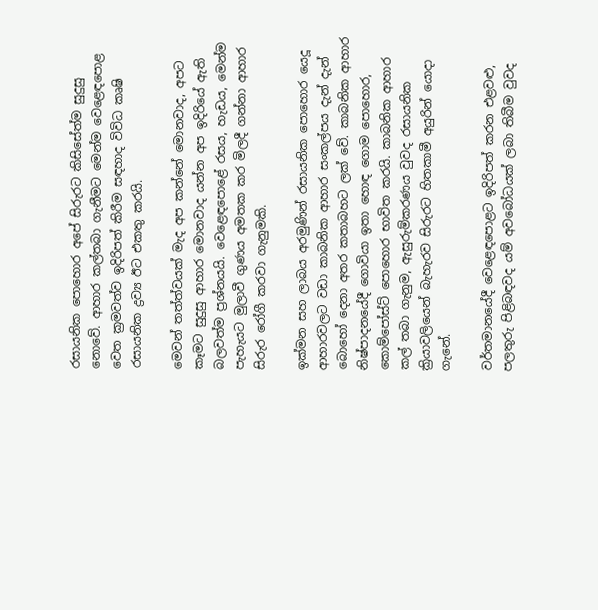රසායනික පොහොර අපේ සිරුරට කිසිසේත්ම සුදුසු නොවේ. ආහාර කල්තබා ගැනීමට මෙන්ම වෙළෙඳපොළ වෙත ක්‍රමවත්ව ඉදිරිපත් කිරීම සඳහාද විවිධ කෘෂි රසායනික ද්‍රව්‍ය ඊට එකතු කරයි.

මෙවන් තත්ත්වයක් මැද අප කන්නේ මොනවාද, අපට කෑමට සුදුසු ආහාර මොනවාද යන්න අප ඉදිරියේ ඇති බලවත්ම ප්‍රශ්නයයි. වෙළෙඳපොළේ රසය, හැඩය, මෙන්ම පැහැයට මුලාවී ගුණය අමතක කර මිලදී ගන්නා ආහාර සිරුර රෝගී කරවා ගැනුමකි.

ඉක්මන සහ ලාබය අරමුණින් රසායනික පොහොර යෙදූ ආහාරවලට වඩා කාබනික ආහාර සංකල්පය දැන් දැන් බොහෝ දෙනා අතර කතාබහට ලක් වේ. කාබනික ආහාර නිෂ්පාදනයේදී ගොවියා ඉතා හොඳ ගොම පොහොර, කොම්පෝස්ට් පොහොර භාවිත කරයි. කාබනික ආහාර කල් තබා ගැනුම, ඇසුරුම්කරණය වුවද රසායනික ක්‍රියාවලියෙන් බැහැරව සිරුරට හිතකාමී අයුරින් යොදා ගැනේ.

වර්තමානයේදී වෙළෙඳපොළට ඉදිරිපත් කරන එළවළු, පලතුරු පිළිබඳවද යම් අවබෝධයක් ලබා තිබීම වුවද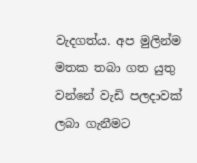වැදගත්ය. අප මුලින්ම මතක තබා ගත යුතු වන්නේ වැඩි පලදාවක් ලබා ගැනීමට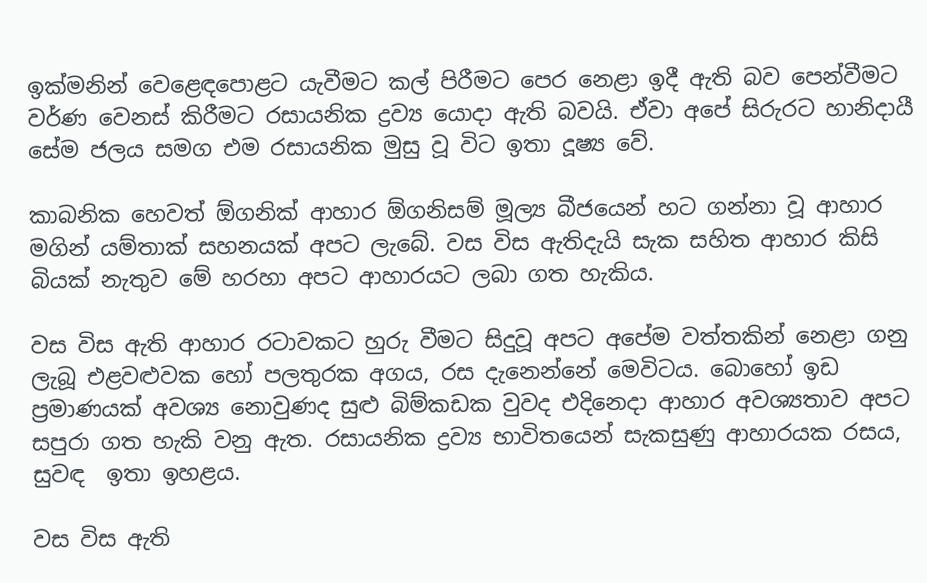ඉක්මනින් වෙළෙඳපොළට යැවීමට කල් පිරීමට පෙර නෙළා ඉදී ඇති බව පෙන්වීමට වර්ණ වෙනස් කිරීමට රසායනික ද්‍රව්‍ය යොදා ඇති බවයි. ඒවා අපේ සිරුරට හානිදායී සේම ජලය සමග එම රසායනික මුසු වූ විට ඉතා දූෂ්‍ය වේ.

කාබනික හෙවත් ඕගනික් ආහාර ඕගනිසම් මූල්‍ය බීජයෙන් හට ගන්නා වූ ආහාර මගින් යම්තාක් සහනයක් අපට ලැබේ. වස විස ඇතිදැයි සැක සහිත ආහාර කිසි බියක් නැතුව මේ හරහා අපට ආහාරයට ලබා ගත හැකිය.

වස විස ඇති ආහාර රටාවකට හුරු වීමට සිදුවූ අපට අපේම වත්තකින් නෙළා ගනු ලැබූ එළවළුවක හෝ පලතුරක අගය, රස දැනෙන්නේ මෙවිටය. බොහෝ ඉඩ ප්‍රමාණයක් අවශ්‍ය නොවුණද සුළු බිම්කඩක වුවද එදිනෙදා ආහාර අවශ්‍යතාව අපට සපුරා ගත හැකි වනු ඇත. රසායනික ද්‍රව්‍ය භාවිතයෙන් සැකසුණු ආහාරයක රසය, සුවඳ  ඉතා ඉහළය.

වස විස ඇති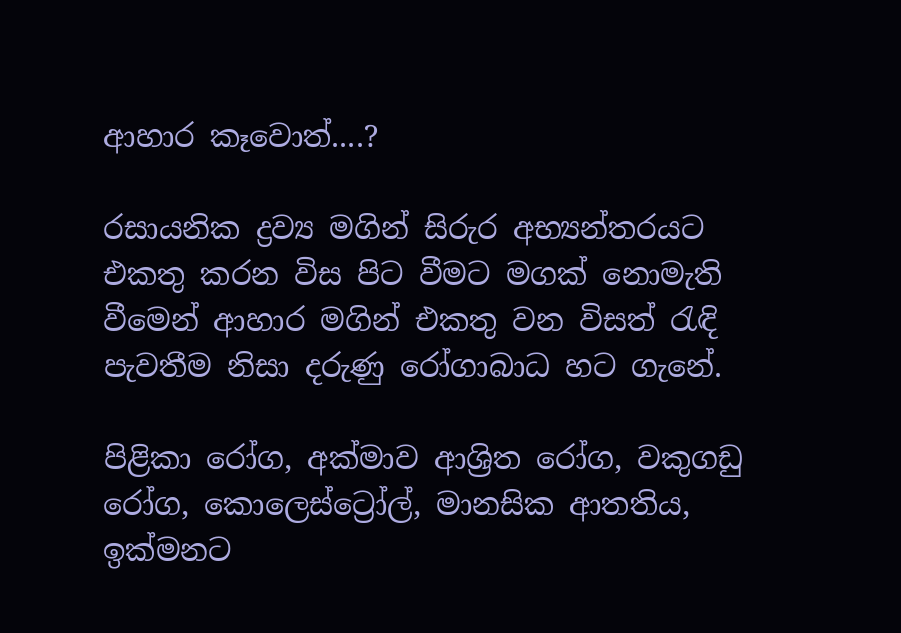ආහාර කෑවොත්....?

රසායනික ද්‍රව්‍ය මගින් සිරුර අභ්‍යන්තරයට එකතු කරන විස පිට වීමට මගක් නොමැති වීමෙන් ආහාර මගින් එකතු වන විසත් රැඳි පැවතීම නිසා දරුණු රෝගාබාධ හට ගැනේ.

පිළිකා රෝග, අක්මාව ආශ්‍රිත රෝග, වකුගඩු රෝග, කොලෙස්ට්‍රෝල්, මානසික ආතතිය, ඉක්මනට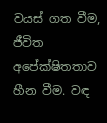වයස් ගත වීම, ජීවිත අපේක්ෂිතතාව හීන වීම. වඳ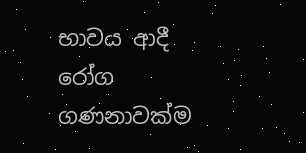භාවය ආදී රෝග ගණනාවක්ම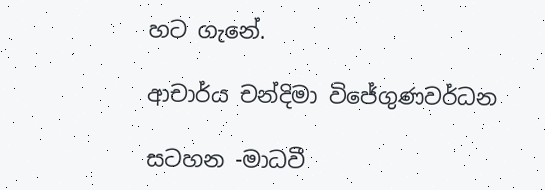හට ගැනේ.

ආචාර්ය චන්දිමා විජේගුණවර්ධන

සටහන -මාධවී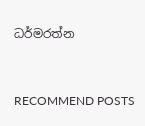ධර්මරත්න


RECOMMEND POSTS